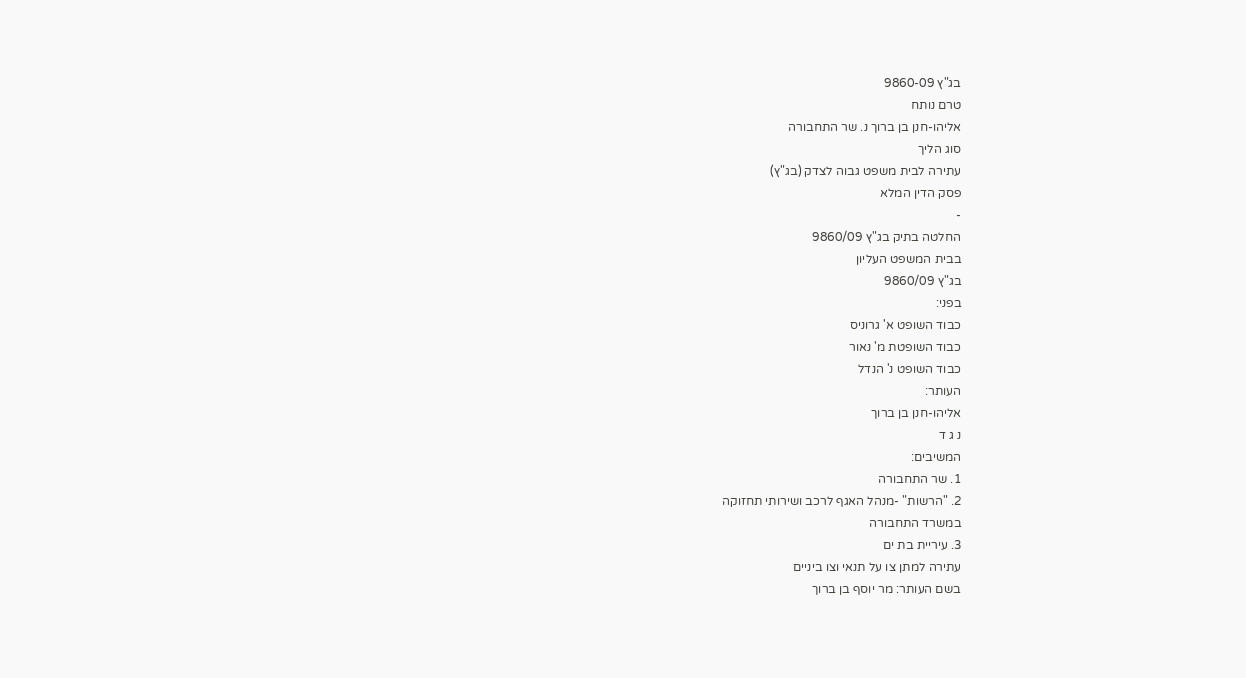בג"ץ 9860-09
טרם נותח
אליהו-חנן בן ברוך נ. שר התחבורה
סוג הליך
עתירה לבית משפט גבוה לצדק (בג"ץ)
פסק הדין המלא
-
החלטה בתיק בג"ץ 9860/09
בבית המשפט העליון
בג"ץ 9860/09
בפני:
כבוד השופט א' גרוניס
כבוד השופטת מ' נאור
כבוד השופט נ' הנדל
העותר:
אליהו-חנן בן ברוך
נ ג ד
המשיבים:
1. שר התחבורה
2. "הרשות" -מנהל האגף לרכב ושירותי תחזוקה
במשרד התחבורה
3. עיריית בת ים
עתירה למתן צו על תנאי וצו ביניים
בשם העותר: מר יוסף בן ברוך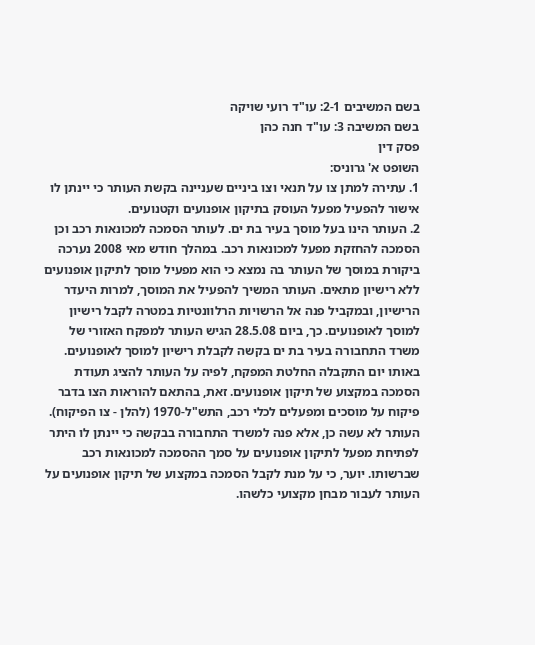בשם המשיבים 2-1: עו"ד רועי שויקה
בשם המשיבה 3: עו"ד חנה כהן
פסק דין
השופט א' גרוניס:
1. עתירה למתן צו על תנאי וצו ביניים שעניינה בקשת העותר כי יינתן לו אישור להפעיל מפעל העוסק בתיקון אופנועים וקטנועים.
2. העותר הינו בעל מוסך בעיר בת ים. לעותר הסמכה למכונאות רכב וכן הסמכה להחזקת מפעל למכונאות רכב. במהלך חודש מאי 2008 נערכה ביקורת במוסך של העותר בה נמצא כי הוא מפעיל מוסך לתיקון אופנועים ללא רישיון מתאים. העותר המשיך להפעיל את המוסך, למרות היעדר הרישיון, ובמקביל פנה אל הרשויות הרלוונטיות במטרה לקבל רישיון למוסך לאופנועים. כך, ביום 28.5.08 הגיש העותר למפקח האזורי של משרד התחבורה בעיר בת ים בקשה לקבלת רישיון למוסך לאופנועים. באותו יום התקבלה החלטת המפקח, לפיה על העותר להציג תעודת הסמכה במקצוע של תיקון אופנועים. זאת, בהתאם להוראות הצו בדבר פיקוח על מוסכים ומפעלים לכלי רכב, התש"ל-1970 (להלן - צו הפיקוח). העותר לא עשה כן, אלא פנה למשרד התחבורה בבקשה כי יינתן לו היתר לפתיחת מפעל לתיקון אופנועים על סמך ההסמכה למכונאות רכב שברשותו. יוער, כי על מנת לקבל הסמכה במקצוע של תיקון אופנועים על העותר לעבור מבחן מקצועי כלשהו.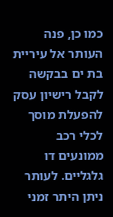כמו כן, פנה העותר אל עיריית בת ים בבקשה לקבל רישיון עסק להפעלת מוסך לכלי רכב ממונעים דו גלגליים. לעותר ניתן היתר זמני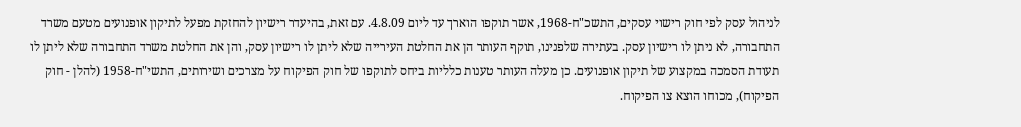לניהול עסק לפי חוק רישוי עסקים, התשכ"ח-1968, אשר תוקפו הוארך עד ליום 4.8.09. עם זאת, בהיעדר רישיון להחזקת מפעל לתיקון אופנועים מטעם משרד התחבורה, לא ניתן לו רישיון עסק. בעתירה שלפנינו, תוקף העותר הן את החלטת העירייה שלא ליתן לו רישיון עסק, והן את החלטת משרד התחבורה שלא ליתן לו תעודת הסמכה במקצוע של תיקון אופנועים. כן מעלה העותר טענות כלליות ביחס לתוקפו של חוק הפיקוח על מצרכים ושירותים, התשי"ח-1958 (להלן - חוק הפיקוח), מכוחו הוצא צו הפיקוח.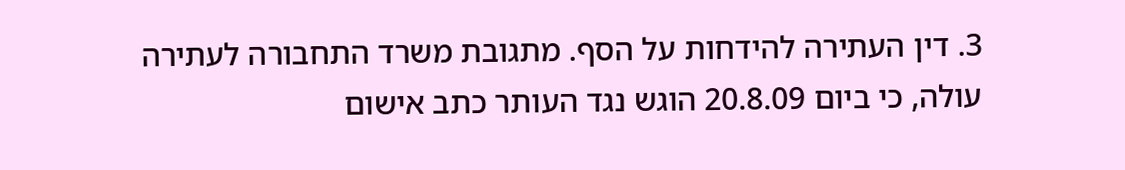3. דין העתירה להידחות על הסף. מתגובת משרד התחבורה לעתירה עולה, כי ביום 20.8.09 הוגש נגד העותר כתב אישום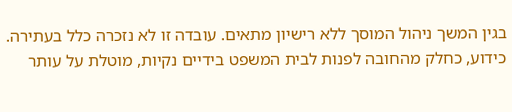בגין המשך ניהול המוסך ללא רישיון מתאים. עובדה זו לא נזכרה כלל בעתירה. כידוע, כחלק מהחובה לפנות לבית המשפט בידיים נקיות, מוטלת על עותר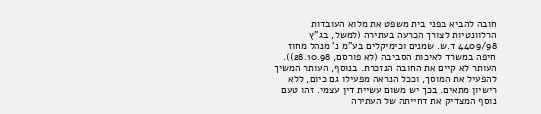חובה להביא בפני בית משפט את מלוא העובדות הרלוונטיות לצורך הכרעה בעתירה (למשל, בג"ץ 4409/98 ד.ש. שמנים וכימיקלים בע"מ נ' מנהל מחוז חיפה במשרד לאיכות הסביבה (לא פורסם, 28.10.98)). העותר לא קיים את החובה הנזכרת. בנוסף, העותר המשיך להפעיל את המוסך, וככל הנראה מפעילו גם כיום, ללא רישיון מתאים. בכך יש משום עשיית דין עצמי. זהו טעם נוסף המצדיק את דחייתה של העתירה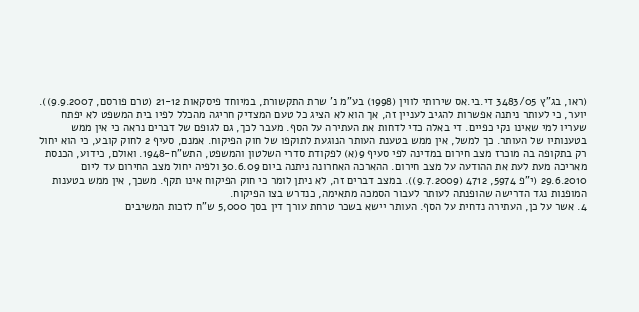(ראו, בג"ץ 3483/05 די.בי.אס שירותי לווין (1998) בע"מ נ' שרת התקשורת, במיוחד פיסקאות 21-12 (טרם פורסם, 9.9.2007)). יוער, כי לעותר ניתנה אפשרות להגיב לעניין זה, אך הוא לא הציג כל טעם המצדיק חריגה מהכלל לפיו בית המשפט לא יפתח שעריו למי שאינו נקי כפיים. די באלה כדי לדחות את העתירה על הסף. מעבר לכך, גם לגופם של דברים נראה כי אין ממש בטענותיו של העותר. כך למשל, אין ממש בטענת העותר הנוגעת לתוקפו של חוק הפיקוח. אמנם, סעיף 2 לחוק קובע, כי הוא יחול רק בתקופה בה מוכרז מצב חירום במדינה לפי סעיף 9(א) לפקודת סדרי השלטון והמשפט, התש"ח-1948. ואולם, כידוע, הכנסת מאריכה מעת לעת את ההודעה על מצב חירום. ההארכה האחרונה ניתנה ביום 30.6.09 ולפיה יחול מצב החירום עד ליום 29.6.2010 (י"פ 5974, 4712 (9.7.2009)). במצב דברים זה, לא ניתן לומר כי חוק הפיקוח אינו תקף. משכך, אין ממש בטענות המופנות נגד הדרישה שהופנתה לעותר לעבור הסמכה מתאימה, כנדרש בצו הפיקוח.
4. אשר על כן, העתירה נדחית על הסף. העותר יישא בשכר טרחת עורך דין בסך 5,000 ש"ח לזכות המשיבים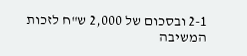2-1 ובסכום של 2,000 ש"ח לזכות המשיבה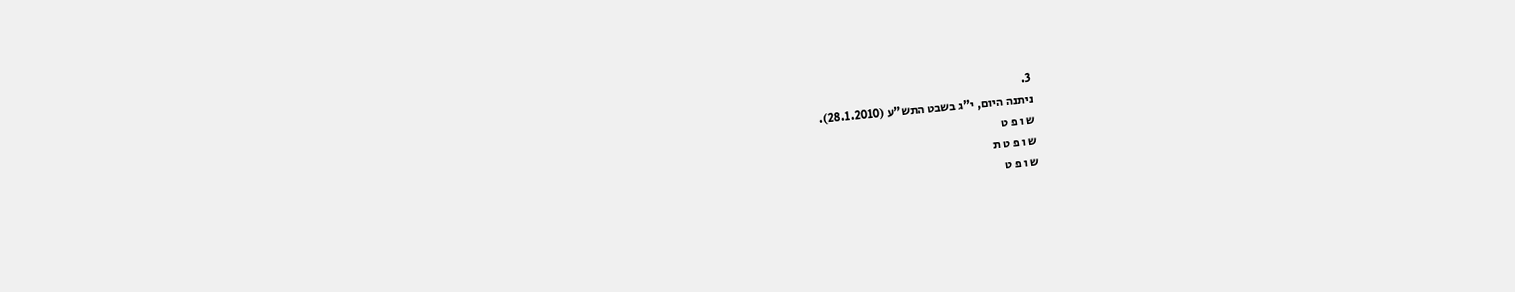3.
ניתנה היום, י"ג בשבט התש"ע (28.1.2010).
ש ו פ ט
ש ו פ ט ת
ש ו פ ט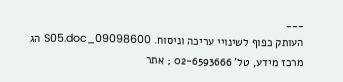___
העותק כפוף לשינויי עריכה וניסוח. 09098600_S05.doc הג
מרכז מידע, טל' 02-6593666 ; אתר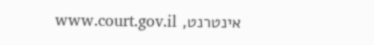אינטרנט, www.court.gov.il